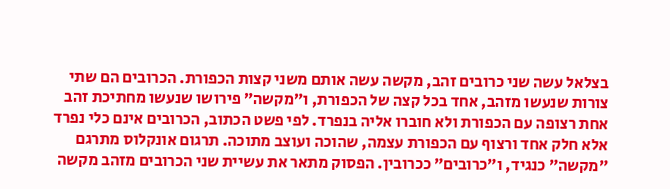בצלאל עשה שני כרובים זהב, מקשה עשה אותם משני קצות הכפורת. הכרובים הם שתי צורות שנעשו מזהב, אחד בכל קצה של הכפורת, ו״מקשה״ פירושו שנעשו מחתיכת זהב אחת רצופה עם הכפורת ולא חוברו אליה בנפרד. לפי פשט הכתוב, הכרובים אינם כלי נפרד אלא חלק אחד ורצוף עם הכפורת עצמה, שהוכה ועוצב מתוכה. תרגום אונקלוס מתרגם ״מקשה״ כנגיד, ו״כרובים״ ככרובין. הפסוק מתאר את עשיית שני הכרובים מזהב מקשה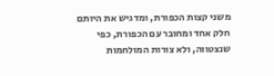משני קצות הכפורת, ומדגיש את היותם חלק אחד ומחובר עם הכפורת, כפי שנצטווה, ולא צורות המולחמות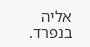אליה בנפרד.